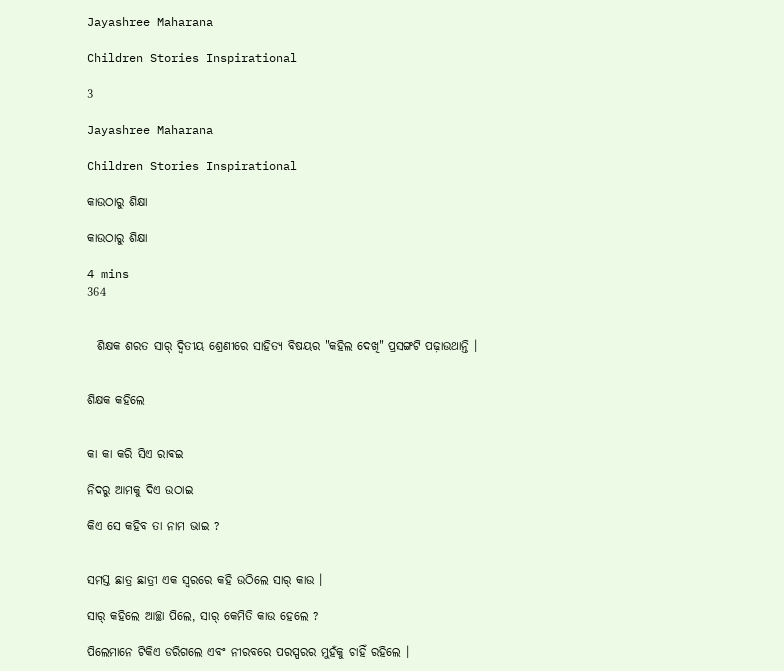Jayashree Maharana

Children Stories Inspirational

3

Jayashree Maharana

Children Stories Inspirational

କାଉଠାରୁ ଶିକ୍ଷା

କାଉଠାରୁ ଶିକ୍ଷା

4 mins
364


  ଶିକ୍ଷକ ଶରତ ସାର୍ ଦ୍ୱିତୀୟ ଶ୍ରେଣୀରେ ସାହିତ୍ୟ ବିଷୟର "କହିଲ ଦେଖି" ପ୍ରସଙ୍ଗଟି ପଢ଼ାଉଥାନ୍ତି ।


ଶିକ୍ଷକ କହିଲେ


କା କା କରି ସିଏ ରାଵଇ

ନିଦରୁ ଆମକୁ ଦିଏ ଉଠାଇ

କିଏ ସେ କହିବ ତା ନାମ ଭାଇ ?


ସମସ୍ତ ଛାତ୍ର ଛାତ୍ରୀ ଏକ ସ୍ୱରରେ କହି ଉଠିଲେ ସାର୍ କାଉ ।

ସାର୍ କହିଲେ ଆଚ୍ଛା ପିଲେ, ସାର୍ କେମିତି କାଉ ହେଲେ ?

ପିଲେମାନେ ଟିକିଏ ଡରିଗଲେ ଏବଂ ନୀରବରେ ପରସ୍ପରର ମୁହଁକୁ ଚାହିଁ ରହିଲେ ।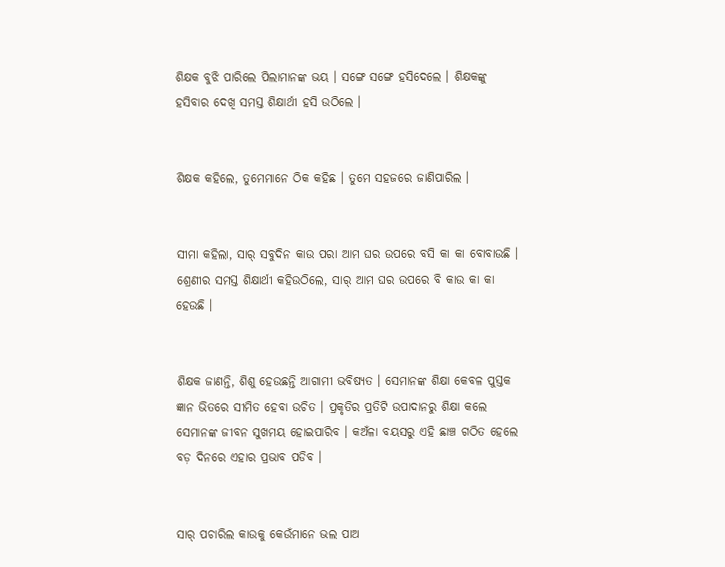ଶିକ୍ଷକ ବୁଝି ପାରିଲେ ପିଲାମାନଙ୍କ ଭୟ । ସଙ୍ଗେ ସଙ୍ଗେ ହସିଦେଲେ । ଶିକ୍ଷକଙ୍କୁ ହସିବାର ଦେଖି ସମସ୍ତ ଶିକ୍ଷାର୍ଥୀ ହସି ଉଠିଲେ ।


ଶିକ୍ଷକ କହିଲେ, ତୁମେମାନେ ଠିକ କହିଛ । ତୁମେ ସହଜରେ ଜାଣିପାରିଲ ।


ସୀମା କହିଲା, ସାର୍ ସବୁଦିନ କାଉ ପରା ଆମ ଘର ଉପରେ ବସି କା କା ବୋବାଉଛି । ଶ୍ରେଣୀର ସମସ୍ତ ଶିକ୍ଷାର୍ଥୀ କହିଉଠିଲେ, ସାର୍ ଆମ ଘର ଉପରେ ବି କାଉ କା କା ହେଉଛି ।


ଶିକ୍ଷକ ଜାଣନ୍ତି, ଶିଶୁ ହେଉଛନ୍ତି ଆଗାମୀ ଭବିଷ୍ୟତ । ସେମାନଙ୍କ ଶିକ୍ଷା କେବଳ ପୁସ୍ତକ ଜ୍ଞାନ ଭିତରେ ସୀମିତ ହେବା ଉଚିତ । ପ୍ରକୃତିର ପ୍ରତିଟି ଉପାଦାନରୁ ଶିକ୍ଷା କଲେ ସେମାନଙ୍କ ଜୀବନ ସୁଖମୟ ହୋଇପାରିବ । କଅଁଳା ବୟସରୁ ଏହି ଛାଞ୍ଚ ଗଠିତ ହେଲେ ବଡ଼ ଦିନରେ ଏହାର ପ୍ରଭାବ ପଡିବ ।


ସାର୍ ପଚାରିଲ କାଉକୁ କେଉଁମାନେ ଭଲ ପାଅ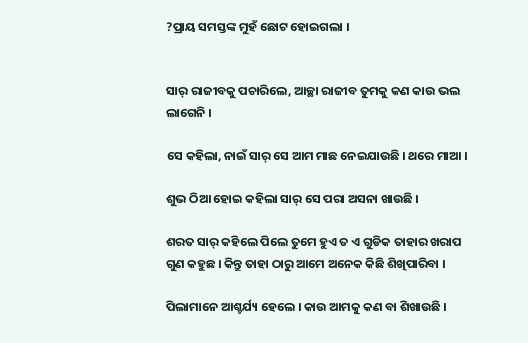?ପ୍ରାୟ ସମସ୍ତଙ୍କ ମୁହଁ ଛୋଟ ହୋଇଗଲା ।


ସାର୍ ରାଜୀବକୁ ପଚାରିଲେ, ଆଚ୍ଛା ରାଜୀବ ତୁମକୁ କଣ କାଉ ଭଲ ଲାଗେନି ।

ସେ କହିଲା, ନାଇଁ ସାର୍ ସେ ଆମ ମାଛ ନେଇଯାଉଛି । ଥରେ ମାଆ ।

ଶୁଭ ଠିଆ ହୋଇ କହିଲା ସାର୍ ସେ ପରା ଅସନା ଖାଉଛି ।

ଶରତ ସାର୍ କହିଲେ ପିଲେ ତୁମେ ହୁଏ ତ ଏ ଗୁଡିକ ତାହାର ଖରାପ ଗୁଣ କହୁଛ । କିନ୍ତୁ ତାହା ଠାରୁ ଆମେ ଅନେକ କିଛି ଶିଖିପାରିବା ।

ପିଲାମାନେ ଆଶ୍ଚର୍ଯ୍ୟ ହେଲେ । କାଉ ଆମକୁ କଣ ବା ଶିଖାଉଛି ।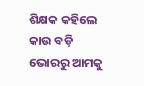ଶିକ୍ଷକ କହିଲେ କାଉ ବଡ଼ି ଭୋରରୁ ଆମକୁ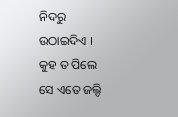ନିଦରୁ ଉଠାଇଦିଏ । କୁହ ତ ପିଲେ ସେ ଏତେ ଜଲ୍ଦି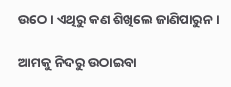ଉଠେ । ଏଥିରୁ କଣ ଶିଖିଲେ ଜାଣିପାରୁନ ।

ଆମକୁ ନିଦରୁ ଉଠାଇବା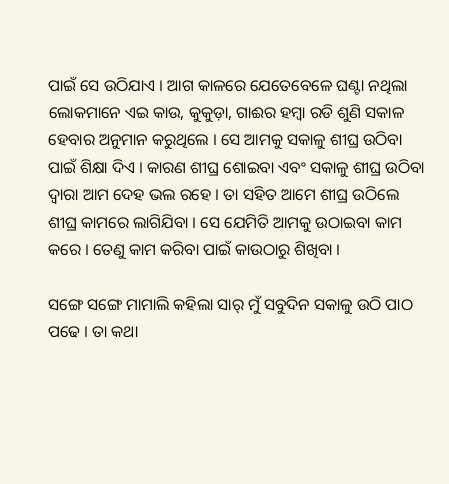ପାଇଁ ସେ ଉଠିଯାଏ । ଆଗ କାଳରେ ଯେତେବେଳେ ଘଣ୍ଟା ନଥିଲା ଲୋକମାନେ ଏଇ କାଉ, କୁକୁଡ଼ା, ଗାଈର ହମ୍ବା ରଡି ଶୁଣି ସକାଳ ହେବାର ଅନୁମାନ କରୁଥିଲେ । ସେ ଆମକୁ ସକାଳୁ ଶୀଘ୍ର ଉଠିବା ପାଇଁ ଶିକ୍ଷା ଦିଏ । କାରଣ ଶୀଘ୍ର ଶୋଇବା ଏବଂ ସକାଳୁ ଶୀଘ୍ର ଉଠିବା ଦ୍ୱାରା ଆମ ଦେହ ଭଲ ରହେ । ତା ସହିତ ଆମେ ଶୀଘ୍ର ଉଠିଲେ ଶୀଘ୍ର କାମରେ ଲାଗିଯିବା । ସେ ଯେମିତି ଆମକୁ ଉଠାଇବା କାମ କରେ । ତେଣୁ କାମ କରିବା ପାଇଁ କାଉଠାରୁ ଶିଖିବା ।

ସଙ୍ଗେ ସଙ୍ଗେ ମାମାଲି କହିଲା ସାର୍ ମୁଁ ସବୁଦିନ ସକାଳୁ ଉଠି ପାଠ ପଢେ । ତା କଥା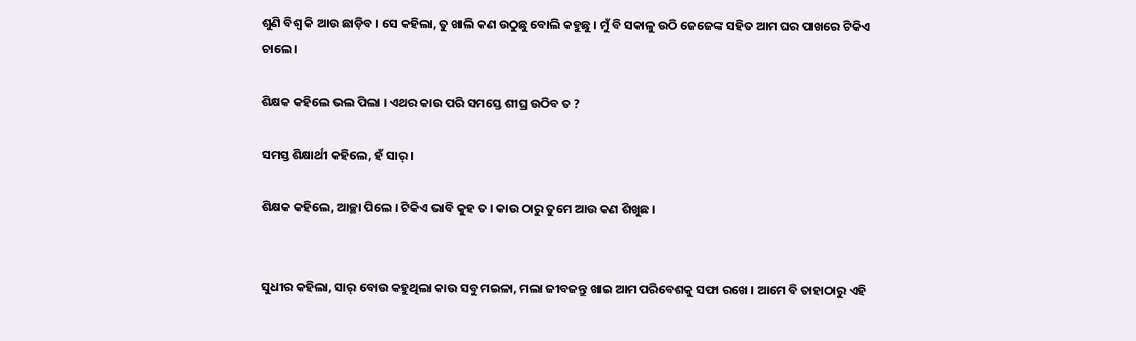ଶୁଣି ବିଶ୍ୱ କି ଆଉ ଛାଡ଼ିବ । ସେ କହିଲା, ତୁ ଖାଲି କଣ ଉଠୁଛୁ ବୋଲି କହୁଛୁ । ମୁଁ ବି ସକାଳୁ ଉଠି ଜେଜେଙ୍କ ସହିତ ଆମ ଘର ପାଖରେ ଟିକିଏ ଚାଲେ ।

ଶିକ୍ଷକ କହିଲେ ଭଲ ପିଲା । ଏଥର କାଉ ପରି ସମସ୍ତେ ଶୀଘ୍ର ଉଠିବ ତ ?

ସମସ୍ତ ଶିକ୍ଷାର୍ଥୀ କହିଲେ, ହଁ ସାର୍ ।

ଶିକ୍ଷକ କହିଲେ, ଆଚ୍ଛା ପିଲେ । ଟିକିଏ ଭାବି କୁହ ତ । କାଉ ଠାରୁ ତୁମେ ଆଉ କଣ ଶିଖୁଛ ।


ସୁଧୀର କହିଲା, ସାର୍ ବୋଉ କହୁଥିଲା କାଉ ସବୁ ମଇଳା, ମଲା ଜୀବଜନ୍ତୁ ଖାଇ ଆମ ପରିବେଶକୁ ସଫା ରଖେ । ଆମେ ବି ତାହାଠାରୁ ଏହି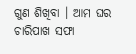ଗୁଣ ଶିଖିବା । ଆମ ଘର ଚାରିପାଖ ସଫା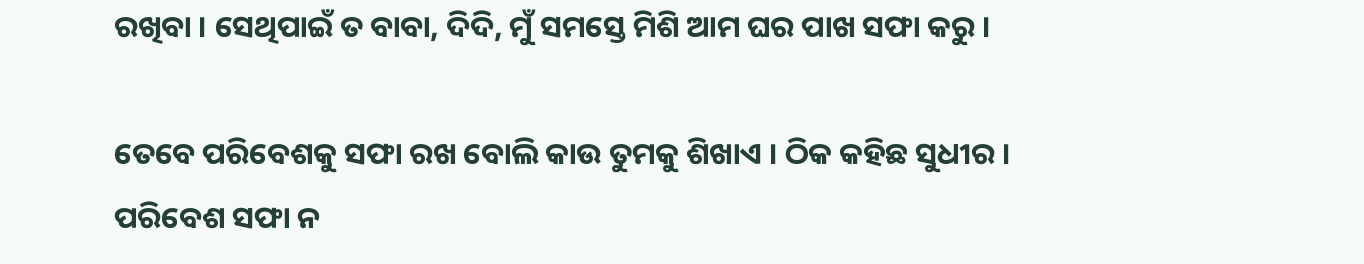ରଖିବା । ସେଥିପାଇଁ ତ ବାବା, ଦିଦି, ମୁଁ ସମସ୍ତେ ମିଶି ଆମ ଘର ପାଖ ସଫା କରୁ ।

ତେବେ ପରିବେଶକୁ ସଫା ରଖ ବୋଲି କାଉ ତୁମକୁ ଶିଖାଏ । ଠିକ କହିଛ ସୁଧୀର । ପରିବେଶ ସଫା ନ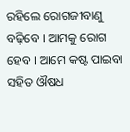ରହିଲେ ରୋଗଜୀବାଣୁ ବଢ଼ିବେ । ଆମକୁ ରୋଗ ହେବ । ଆମେ କଷ୍ଟ ପାଇବା ସହିତ ଔଷଧ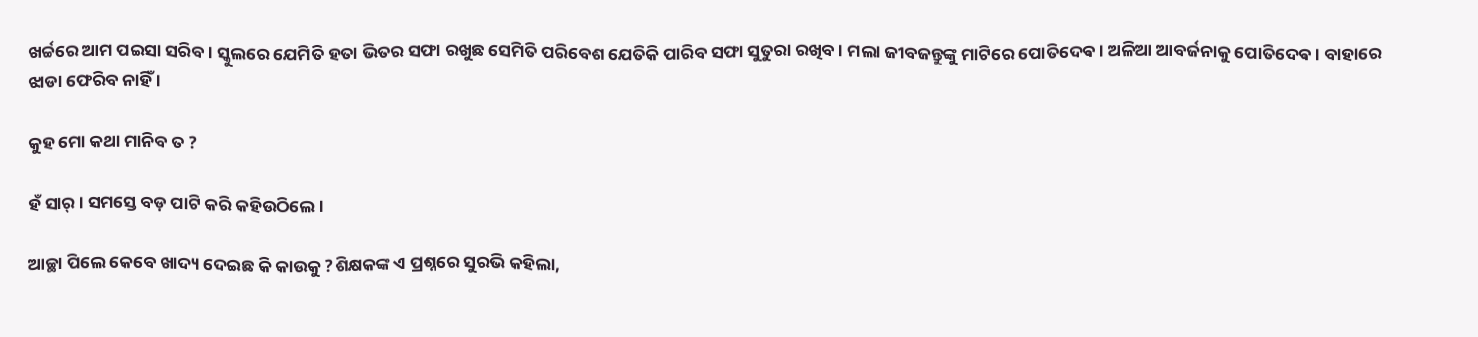ଖର୍ଚ୍ଚରେ ଆମ ପଇସା ସରିବ । ସ୍କୁଲରେ ଯେମିତି ହତା ଭିତର ସଫା ରଖୁଛ ସେମିତି ପରିବେଶ ଯେତିକି ପାରିବ ସଫା ସୁତୁରା ରଖିବ । ମଲା ଜୀବଜନ୍ତୁଙ୍କୁ ମାଟିରେ ପୋତିଦେଵ । ଅଳିଆ ଆବର୍ଜନାକୁ ପୋତିଦେଵ । ବାହାରେ ଝାଡା ଫେରିବ ନାହିଁ ।

କୁହ ମୋ କଥା ମାନିବ ତ ?

ହଁ ସାର୍ । ସମସ୍ତେ ବଡ଼ ପାଟି କରି କହିଉଠିଲେ ।

ଆଚ୍ଛା ପିଲେ କେବେ ଖାଦ୍ୟ ଦେଇଛ କି କାଉକୁ ?ଶିକ୍ଷକଙ୍କ ଏ ପ୍ରଶ୍ନରେ ସୁରଭି କହିଲା,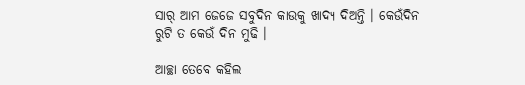ସାର୍ ଆମ ଜେଜେ ସବୁଦିନ କାଉକୁ ଖାଦ୍ୟ ଦିଅନ୍ତି । କେଉଁଦିନ ରୁଟି ତ କେଉଁ ଦିନ ମୁଢି ।

ଆଚ୍ଛା ତେବେ କହିଲ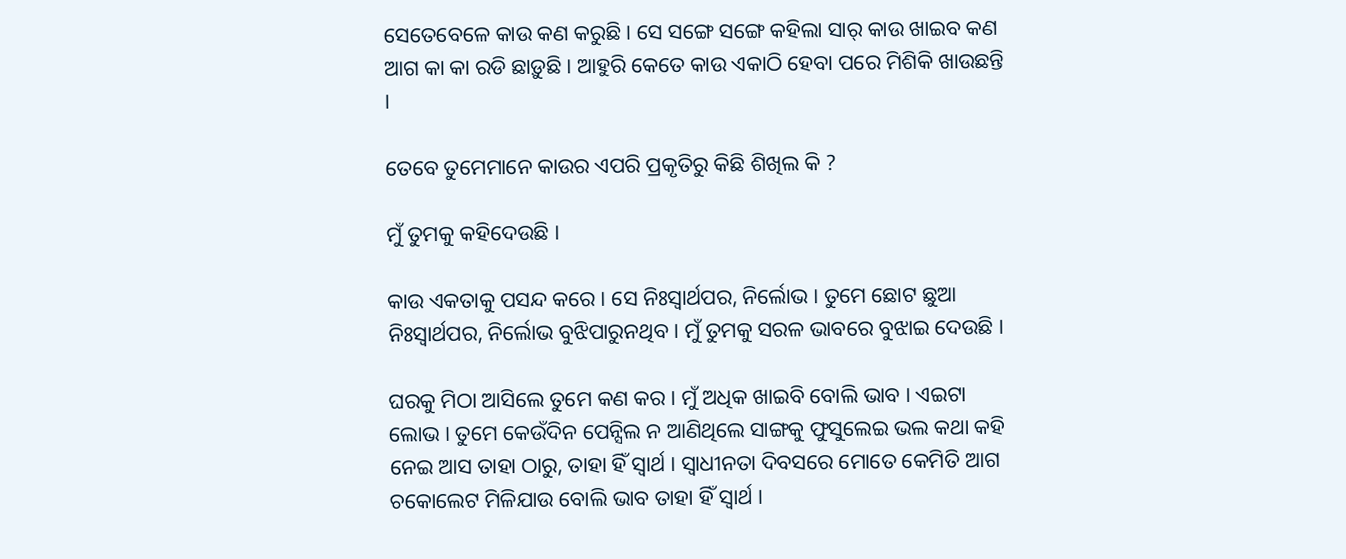ସେତେବେଳେ କାଉ କଣ କରୁଛି । ସେ ସଙ୍ଗେ ସଙ୍ଗେ କହିଲା ସାର୍ କାଉ ଖାଇବ କଣ ଆଗ କା କା ରଡି ଛାଡ଼ୁଛି । ଆହୁରି କେତେ କାଉ ଏକାଠି ହେବା ପରେ ମିଶିକି ଖାଉଛନ୍ତି ।

ତେବେ ତୁମେମାନେ କାଉର ଏପରି ପ୍ରକୃତିରୁ କିଛି ଶିଖିଲ କି ?

ମୁଁ ତୁମକୁ କହିଦେଉଛି ।

କାଉ ଏକତାକୁ ପସନ୍ଦ କରେ । ସେ ନିଃସ୍ୱାର୍ଥପର, ନିର୍ଲୋଭ । ତୁମେ ଛୋଟ ଛୁଆ ନିଃସ୍ୱାର୍ଥପର, ନିର୍ଲୋଭ ବୁଝିପାରୁନଥିବ । ମୁଁ ତୁମକୁ ସରଳ ଭାବରେ ବୁଝାଇ ଦେଉଛି ।

ଘରକୁ ମିଠା ଆସିଲେ ତୁମେ କଣ କର । ମୁଁ ଅଧିକ ଖାଇବି ବୋଲି ଭାବ । ଏଇଟା ଲୋଭ । ତୁମେ କେଉଁଦିନ ପେନ୍ସିଲ ନ ଆଣିଥିଲେ ସାଙ୍ଗକୁ ଫୁସୁଲେଇ ଭଲ କଥା କହି ନେଇ ଆସ ତାହା ଠାରୁ, ତାହା ହିଁ ସ୍ୱାର୍ଥ । ସ୍ୱାଧୀନତା ଦିବସରେ ମୋତେ କେମିତି ଆଗ ଚକୋଲେଟ ମିଳିଯାଉ ବୋଲି ଭାବ ତାହା ହିଁ ସ୍ୱାର୍ଥ ।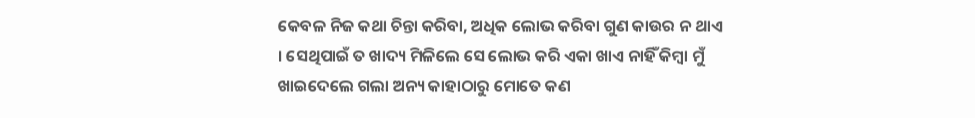କେବଳ ନିଜ କଥା ଚିନ୍ତା କରିବା, ଅଧିକ ଲୋଭ କରିବା ଗୁଣ କାଉର ନ ଥାଏ । ସେଥିପାଇଁ ତ ଖାଦ୍ୟ ମିଳିଲେ ସେ ଲୋଭ କରି ଏକା ଖାଏ ନାହିଁ କିମ୍ବା ମୁଁ ଖାଇଦେଲେ ଗଲା ଅନ୍ୟ କାହାଠାରୁ ମୋତେ କଣ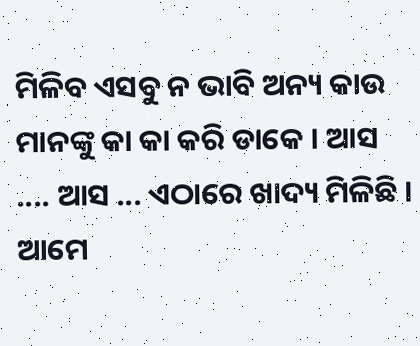ମିଳିବ ଏସବୁ ନ ଭାବି ଅନ୍ୟ କାଉ ମାନଙ୍କୁ କା କା କରି ଡାକେ । ଆସ .... ଆସ ... ଏଠାରେ ଖାଦ୍ୟ ମିଳିଛି । ଆମେ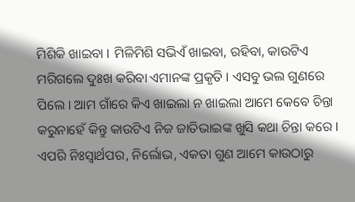ମିଶିକି ଖାଇବା । ମିଳିମିଶି ସଭିଏଁ ଖାଇବା, ରହିବା, କାଉଟିଏ ମରିଗଲେ ଦୁଃଖ କରିବା ଏମାନଙ୍କ ପ୍ରକୃତି । ଏସବୁ ଭଲ ଗୁଣରେ ପିଲେ । ଆମ ଗାଁରେ କିଏ ଖାଇଲା ନ ଖାଇଲା ଆମେ କେବେ ଚିନ୍ତା କରୁନାହେଁ କିନ୍ତୁ କାଉଟିଏ ନିଜ ଜାତିଭାଇଙ୍କ ଖୁସି କଥା ଚିନ୍ତା କରେ । ଏପରି ନିଃସ୍ୱାର୍ଥପର, ନିର୍ଲୋଭ, ଏକତା ଗୁଣ ଆମେ କାଉଠାରୁ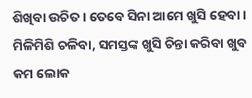ଶିଖିବା ଉଚିତ । ତେବେ ସିନା ଆମେ ଖୁସି ହେବା । ମିଳିମିଶି ଚଳିବା, ସମସ୍ତଙ୍କ ଖୁସି ଚିନ୍ତା କରିବା ଖୁବ କମ ଲୋକ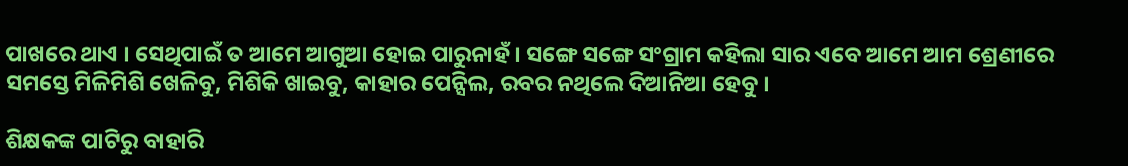ପାଖରେ ଥାଏ । ସେଥିପାଇଁ ତ ଆମେ ଆଗୁଆ ହୋଇ ପାରୁନାହଁ । ସଙ୍ଗେ ସଙ୍ଗେ ସଂଗ୍ରାମ କହିଲା ସାର ଏବେ ଆମେ ଆମ ଶ୍ରେଣୀରେ ସମସ୍ତେ ମିଳିମିଶି ଖେଳିବୁ, ମିଶିକି ଖାଇବୁ, କାହାର ପେନ୍ସିଲ, ରବର ନଥିଲେ ଦିଆନିଆ ହେବୁ ।

ଶିକ୍ଷକଙ୍କ ପାଟିରୁ ବାହାରି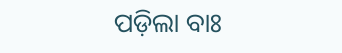ପଡ଼ିଲା ବାଃ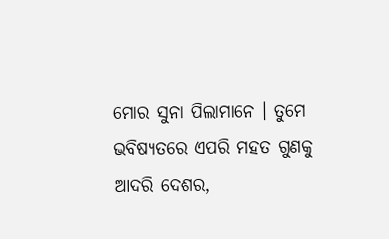ମୋର ସୁନା ପିଲାମାନେ । ତୁମେ ଭବିଷ୍ୟତରେ ଏପରି ମହତ ଗୁଣକୁ ଆଦରି ଦେଶର,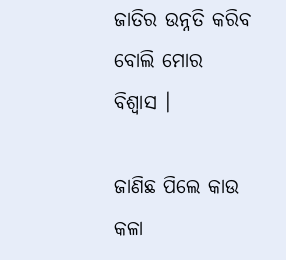ଜାତିର ଉନ୍ନତି କରିବ ବୋଲି ମୋର ବିଶ୍ୱାସ ।

ଜାଣିଛ ପିଲେ କାଉ କଳା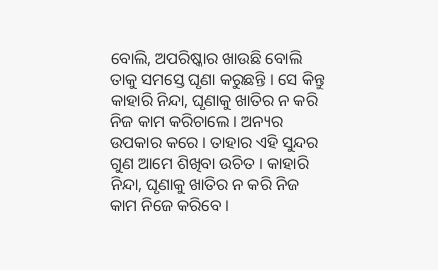ବୋଲି, ଅପରିଷ୍କାର ଖାଉଛି ବୋଲି ତାକୁ ସମସ୍ତେ ଘୃଣା କରୁଛନ୍ତି । ସେ କିନ୍ତୁ କାହାରି ନିନ୍ଦା, ଘୃଣାକୁ ଖାତିର ନ କରି ନିଜ କାମ କରିଚାଲେ । ଅନ୍ୟର ଉପକାର କରେ । ତାହାର ଏହି ସୁନ୍ଦର ଗୁଣ ଆମେ ଶିଖିବା ଉଚିତ । କାହାରି ନିନ୍ଦା, ଘୃଣାକୁ ଖାତିର ନ କରି ନିଜ କାମ ନିଜେ କରିବେ ।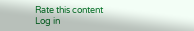Rate this content
Log in